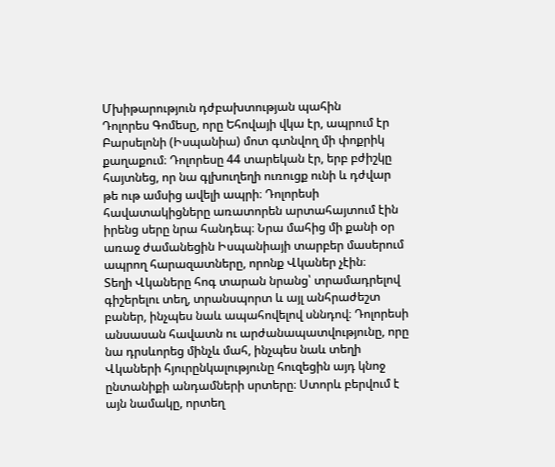Մխիթարություն դժբախտության պահին
Դոլորես Գոմեսը, որը Եհովայի վկա էր, ապրում էր Բարսելոնի (Իսպանիա) մոտ գտնվող մի փոքրիկ քաղաքում։ Դոլորեսը 44 տարեկան էր, երբ բժիշկը հայտնեց, որ նա գլխուղեղի ուռուցք ունի և դժվար թե ութ ամսից ավելի ապրի։ Դոլորեսի հավատակիցները առատորեն արտահայտում էին իրենց սերը նրա հանդեպ։ Նրա մահից մի քանի օր առաջ ժամանեցին Իսպանիայի տարբեր մասերում ապրող հարազատները, որոնք Վկաներ չէին։
Տեղի Վկաները հոգ տարան նրանց՝ տրամադրելով գիշերելու տեղ, տրանսպորտ և այլ անհրաժեշտ բաներ, ինչպես նաև ապահովելով սննդով։ Դոլորեսի անսասան հավատն ու արժանապատվությունը, որը նա դրսևորեց մինչև մահ, ինչպես նաև տեղի Վկաների հյուրընկալությունը հուզեցին այդ կնոջ ընտանիքի անդամների սրտերը։ Ստորև բերվում է այն նամակը, որտեղ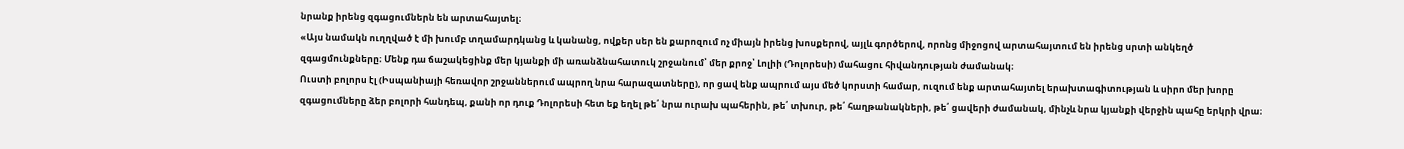նրանք իրենց զգացումներն են արտահայտել։
«Այս նամակն ուղղված է մի խումբ տղամարդկանց և կանանց, ովքեր սեր են քարոզում ոչ միայն իրենց խոսքերով, այլև գործերով, որոնց միջոցով արտահայտում են իրենց սրտի անկեղծ զգացմունքները։ Մենք դա ճաշակեցինք մեր կյանքի մի առանձնահատուկ շրջանում՝ մեր քրոջ՝ Լոլիի (Դոլորեսի) մահացու հիվանդության ժամանակ։
Ուստի բոլորս էլ (Իսպանիայի հեռավոր շրջաններում ապրող նրա հարազատները), որ ցավ ենք ապրում այս մեծ կորստի համար, ուզում ենք արտահայտել երախտագիտության և սիրո մեր խորը զգացումները ձեր բոլորի հանդեպ, քանի որ դուք Դոլորեսի հետ եք եղել թե՛ նրա ուրախ պահերին, թե՛ տխուր, թե՛ հաղթանակների, թե՛ ցավերի ժամանակ, մինչև նրա կյանքի վերջին պահը երկրի վրա։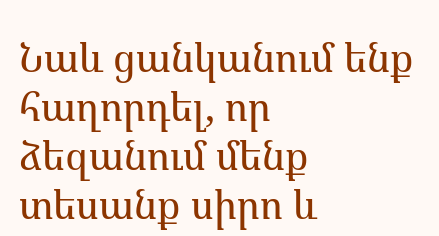Նաև ցանկանում ենք հաղորդել, որ ձեզանում մենք տեսանք սիրո և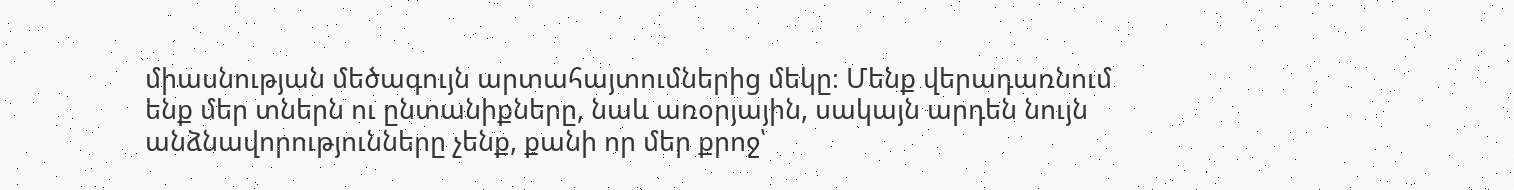միասնության մեծագույն արտահայտումներից մեկը։ Մենք վերադառնում ենք մեր տներն ու ընտանիքները, նաև առօրյային, սակայն արդեն նույն անձնավորությունները չենք, քանի որ մեր քրոջ՝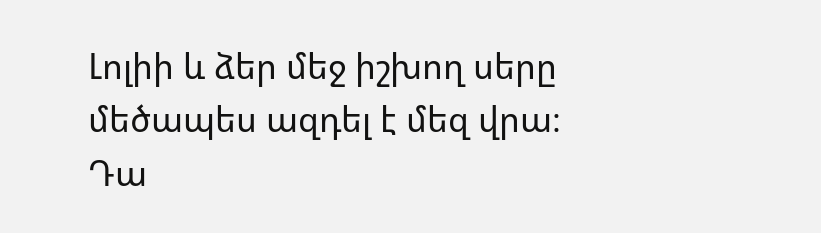Լոլիի և ձեր մեջ իշխող սերը մեծապես ազդել է մեզ վրա։ Դա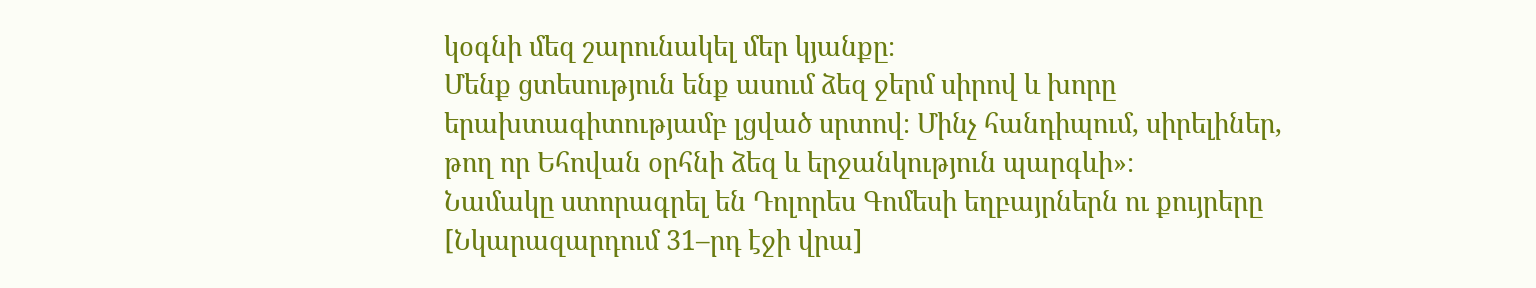կօգնի մեզ շարունակել մեր կյանքը։
Մենք ցտեսություն ենք ասում ձեզ ջերմ սիրով և խորը երախտագիտությամբ լցված սրտով։ Մինչ հանդիպում, սիրելիներ, թող որ Եհովան օրհնի ձեզ և երջանկություն պարգևի»։
Նամակը ստորագրել են Դոլորես Գոմեսի եղբայրներն ու քույրերը
[Նկարազարդում 31–րդ էջի վրա]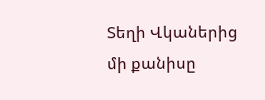Տեղի Վկաներից մի քանիսը